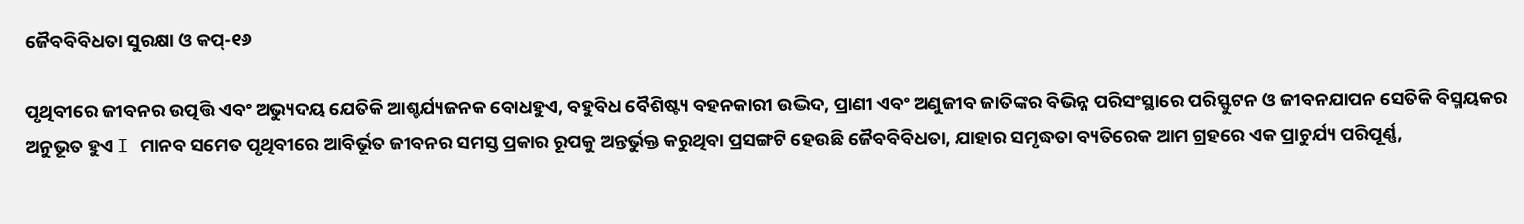ଜୈବବିବିଧତା ସୁରକ୍ଷା ଓ କପ୍‌-୧୬

ପୃଥିବୀରେ ଜୀବନର ଉତ୍ପତ୍ତି ଏବଂ ଅଭ୍ୟୁଦୟ ଯେତିକି ଆଶ୍ଚର୍ଯ୍ୟଜନକ ବୋଧହୁଏ, ବହୁବିଧ ବୈଶିଷ୍ଟ୍ୟ ବହନକାରୀ ଉଦ୍ଭିଦ, ପ୍ରାଣୀ ଏବଂ ଅଣୁଜୀବ ଜାତିଙ୍କର ବିଭିନ୍ନ ପରିସଂସ୍ଥାରେ ପରିସ୍ଫୁଟନ ଓ ଜୀବନଯାପନ ସେତିକି ବିସ୍ମୟକର ଅନୁଭୂତ ହୁଏ I ମାନବ ସମେତ ପୃଥିବୀରେ ଆବିର୍ଭୂତ ଜୀବନର ସମସ୍ତ ପ୍ରକାର ରୂପକୁ ଅନ୍ତର୍ଭୁକ୍ତ କରୁଥିବା ପ୍ରସଙ୍ଗଟି ହେଉଛି ଜୈବବିବିଧତା, ଯାହାର ସମୃଦ୍ଧତା ବ୍ୟତିରେକ ଆମ ଗ୍ରହରେ ଏକ ପ୍ରାଚୁର୍ଯ୍ୟ ପରିପୂର୍ଣ୍ଣ,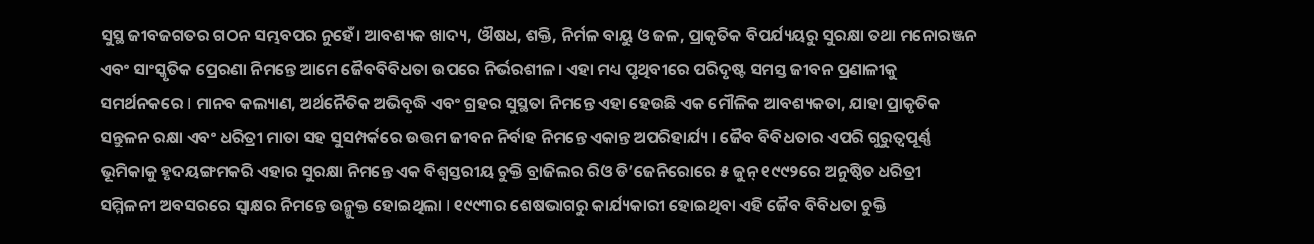ସୁସ୍ଥ ଜୀବଜଗତର ଗଠନ ସମ୍ଭବପର ନୁହେଁ। ଆବଶ୍ୟକ ଖାଦ୍ୟ, ଔଷଧ, ଶକ୍ତି, ନିର୍ମଳ ବାୟୁ ଓ ଜଳ, ପ୍ରାକୃତିକ ବିପର୍ଯ୍ୟୟରୁ ସୁରକ୍ଷା ତଥା ମନୋରଞ୍ଜନ ଏବଂ ସାଂସ୍କୃତିକ ପ୍ରେରଣା ନିମନ୍ତେ ଆମେ ଜୈବବିବିଧତା ଉପରେ ନିର୍ଭରଶୀଳ। ଏହା ମଧ୍ୟ ପୃଥିବୀରେ ପରିଦୃଷ୍ଟ ସମସ୍ତ ଜୀବନ ପ୍ରଣାଳୀକୁ ସମର୍ଥନକରେ I ମାନବ କଲ୍ୟାଣ, ଅର୍ଥନୈତିକ ଅଭିବୃଦ୍ଧି ଏବଂ ଗ୍ରହର ସୁସ୍ଥତା ନିମନ୍ତେ ଏହା ହେଉଛି ଏକ ମୌଳିକ ଆବଶ୍ୟକତା, ଯାହା ପ୍ରାକୃତିକ ସନ୍ତୁଳନ ରକ୍ଷା ଏବଂ ଧରିତ୍ରୀ ମାତା ସହ ସୁସମ୍ପର୍କରେ ଉତ୍ତମ ଜୀବନ ନିର୍ବାହ ନିମନ୍ତେ ଏକାନ୍ତ ଅପରିହାର୍ଯ୍ୟ । ଜୈବ ବିବିଧତାର ଏପରି ଗୁରୁତ୍ୱପୂର୍ଣ୍ଣ ଭୂମିକାକୁ ହୃଦୟଙ୍ଗମକରି ଏହାର ସୁରକ୍ଷା ନିମନ୍ତେ ଏକ ବିଶ୍ୱସ୍ତରୀୟ ଚୁକ୍ତି ବ୍ରାଜିଲର ରିଓ ଡି’ଜେନିରୋରେ ୫ ଜୁନ୍‌ ୧୯୯୨ରେ ଅନୁଷ୍ଠିତ ଧରିତ୍ରୀ ସମ୍ମିଳନୀ ଅବସରରେ ସ୍ବାକ୍ଷର ନିମନ୍ତେ ଉନ୍ମୁକ୍ତ ହୋଇଥିଲା I ୧୯୯୩ର ଶେଷଭାଗରୁ କାର୍ଯ୍ୟକାରୀ ହୋଇଥିବା ଏହି ଜୈବ ବିବିଧତା ଚୁକ୍ତି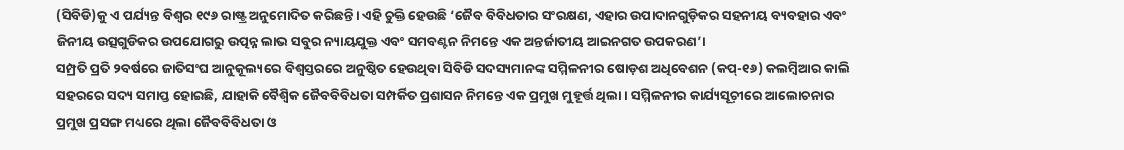(ସିବିଡି)କୁ ଏ ପର୍ଯ୍ୟନ୍ତ ବିଶ୍ୱର ୧୯୬ ରାଷ୍ଟ୍ର ଅନୁମୋଦିତ କରିଛନ୍ତି। ଏହି ଚୁକ୍ତି ହେଉଛି ‘ଜୈବ ବିବିଧତାର ସଂରକ୍ଷଣ, ଏହାର ଉପାଦାନଗୁଡ଼ିକର ସହନୀୟ ବ୍ୟବହାର ଏବଂ ଜିନୀୟ ଉତ୍ସଗୁଡିକର ଉପଯୋଗରୁ ଉତ୍ପନ୍ନ ଲାଭ ସବୁର ନ୍ୟାୟଯୁକ୍ତ ଏବଂ ସମବଣ୍ଟନ ନିମନ୍ତେ ଏକ ଅନ୍ତର୍ଜାତୀୟ ଆଇନଗତ ଉପକରଣ’।
ସମ୍ପ୍ରତି ପ୍ରତି ୨ବର୍ଷରେ ଜାତିସଂଘ ଆନୁକୂଲ୍ୟରେ ବିଶ୍ୱସ୍ତରରେ ଅନୁଷ୍ଠିତ ହେଉଥିବା ସିବିଡି ସଦସ୍ୟମାନଙ୍କ ସମ୍ମିଳନୀର ଷୋଡ଼ଶ ଅଧିବେଶନ (କପ୍‌-୧୬) କଲମ୍ବିଆର କାଲି ସହରରେ ସଦ୍ୟ ସମାପ୍ତ ହୋଇଛି, ଯାହାକି ବୈଶ୍ୱିକ ଜୈବବିବିଧତା ସମ୍ପର୍କିତ ପ୍ରଶାସନ ନିମନ୍ତେ ଏକ ପ୍ରମୁଖ ମୁହୂର୍ତ୍ତ ଥିଲା। ସମ୍ମିଳନୀର କାର୍ଯ୍ୟସୂଚ଼ୀରେ ଆଲୋଚନାର ପ୍ରମୁଖ ପ୍ରସଙ୍ଗ ମଧ୍ୟରେ ଥିଲା ଜୈବବିବିଧତା ଓ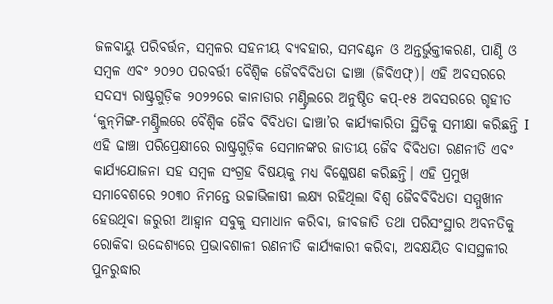ଜଳବାୟୁ ପରିବର୍ତ୍ତନ, ସମ୍ବଳର ସହନୀୟ ବ୍ୟବହାର, ସମବଣ୍ଟନ ଓ ଅନ୍ତର୍ଭୁକ୍ତୀକରଣ, ପାଣ୍ଠି ଓ ସମ୍ବଳ ଏବଂ ୨୦୨୦ ପରବର୍ତ୍ତୀ ବୈଶ୍ୱିକ ଜୈବବିବିଧତା ଢାଞ୍ଚା (ଜିବିଏଫ୍‌)। ଏହି ଅବସରରେ ସଦସ୍ୟ ରାଷ୍ଟ୍ରଗୁଡ଼ିକ ୨୦୨୨ରେ କାନାଡାର ମଣ୍ଟ୍ରିଲରେ ଅନୁଷ୍ଠିତ କପ୍‌-୧୫ ଅବସରରେ ଗୃହୀତ ‘କୁନ୍‌ମିଙ୍ଗ-ମଣ୍ଟ୍ରିଲରେ ବୈଶ୍ୱିକ ଜୈବ ବିବିଧତା ଢାଞ୍ଚା’ର କାର୍ଯ୍ୟକାରିତା ସ୍ଥିତିକୁ ସମୀକ୍ଷା କରିଛନ୍ତି I ଏହି ଢାଞ୍ଚା ପରିପ୍ରେକ୍ଷୀରେ ରାଷ୍ଟ୍ରଗୁଡ଼ିକ ସେମାନଙ୍କର ଜାତୀୟ ଜୈବ ବିବିଧତା ରଣନୀତି ଏବଂ କାର୍ଯ୍ୟଯୋଜନା ସହ ସମ୍ବଳ ସଂଗ୍ରହ ବିଷୟକୁ ମଧ୍ୟ ବିଶ୍ଳେଷଣ କରିଛନ୍ତି। ଏହି ପ୍ରମୁଖ ସମାବେଶରେ ୨୦୩୦ ନିମନ୍ତେ ଉଚ୍ଚାଭିଳାଷୀ ଲକ୍ଷ୍ୟ ରହିଥିଲା ବିଶ୍ୱ ଜୈବବିବିଧତା ସମ୍ମୁଖୀନ ହେଉଥିବା ଜରୁରୀ ଆହ୍ବାନ ସବୁକୁ ସମାଧାନ କରିବା, ଜୀବଜାତି ତଥା ପରିସଂସ୍ଥାର ଅବନତିକୁ ରୋକିବା ଉଦ୍ଦେଶ୍ୟରେ ପ୍ରଭାବଶାଳୀ ରଣନୀତି କାର୍ଯ୍ୟକାରୀ କରିବା, ଅବକ୍ଷୟିତ ବାସସ୍ଥଳୀର ପୁନରୁଦ୍ଧାର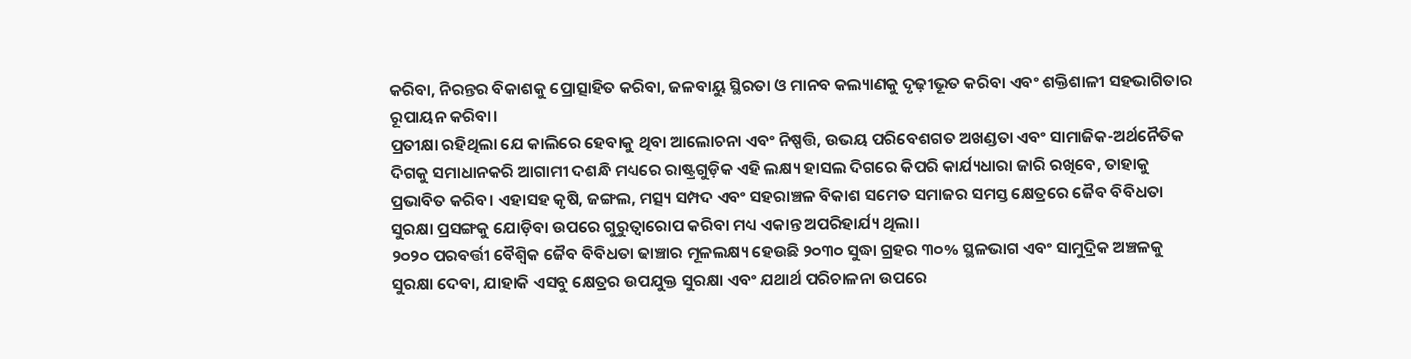କରିବା, ନିରନ୍ତର ବିକାଶକୁ ପ୍ରୋତ୍ସାହିତ କରିବା, ଜଳବାୟୁ ସ୍ଥିରତା ଓ ମାନବ କଲ୍ୟାଣକୁ ଦୃଢ଼ୀଭୂତ କରିବା ଏବଂ ଶକ୍ତିଶାଳୀ ସହଭାଗିତାର ରୂପାୟନ କରିବା।
ପ୍ରତୀକ୍ଷା ରହିଥିଲା ଯେ କାଲିରେ ହେବାକୁ ଥିବା ଆଲୋଚନା ଏବଂ ନିଷ୍ପତ୍ତି, ଉଭୟ ପରିବେଶଗତ ଅଖଣ୍ଡତା ଏବଂ ସାମାଜିକ-ଅର୍ଥନୈତିକ ଦିଗକୁ ସମାଧାନକରି ଆଗାମୀ ଦଶନ୍ଧି ମଧ୍ୟରେ ରାଷ୍ଟ୍ରଗୁଡ଼ିକ ଏହି ଲକ୍ଷ୍ୟ ହାସଲ ଦିଗରେ କିପରି କାର୍ଯ୍ୟଧାରା ଜାରି ରଖିବେ, ତାହାକୁ ପ୍ରଭାବିତ କରିବ। ଏହାସହ କୃଷି, ଜଙ୍ଗଲ, ମତ୍ସ୍ୟ ସମ୍ପଦ ଏବଂ ସହରାଞ୍ଚଳ ବିକାଶ ସମେତ ସମାଜର ସମସ୍ତ କ୍ଷେତ୍ରରେ ଜୈବ ବିବିଧତା ସୁରକ୍ଷା ପ୍ରସଙ୍ଗକୁ ଯୋଡ଼ିବା ଉପରେ ଗୁରୁତ୍ୱାରୋପ କରିବା ମଧ୍ୟ ଏକାନ୍ତ ଅପରିହାର୍ଯ୍ୟ ଥିଲା।
୨୦୨୦ ପରବର୍ତ୍ତୀ ବୈଶ୍ୱିକ ଜୈବ ବିବିଧତା ଢାଞ୍ଚାର ମୂଳଲକ୍ଷ୍ୟ ହେଉଛି ୨୦୩୦ ସୁଦ୍ଧା ଗ୍ରହର ୩୦% ସ୍ଥଳଭାଗ ଏବଂ ସାମୁଦ୍ରିକ ଅଞ୍ଚଳକୁ ସୁରକ୍ଷା ଦେବା, ଯାହାକି ଏସବୁ କ୍ଷେତ୍ରର ଉପଯୁକ୍ତ ସୁରକ୍ଷା ଏବଂ ଯଥାର୍ଥ ପରିଚାଳନା ଉପରେ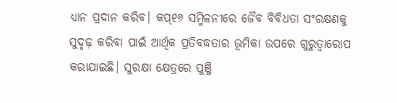ଧ୍ୟାନ ପ୍ରଦାନ କରିବ। କପ୍‌୧୬ ସମ୍ମିଳନୀରେ ଜୈବ ବିବିଧତା ସଂରକ୍ଷଣକୁ ସୁଦୃଢ଼ କରିବା ପାଇଁ ଆର୍ଥିକ ପ୍ରତିବଦ୍ଧତାର ଭୂମିକା ଉପରେ ଗୁରୁତ୍ୱାରୋପ କରାଯାଇଛି। ସୁରକ୍ଷା କ୍ଷେତ୍ରରେ ପୁଞ୍ଜି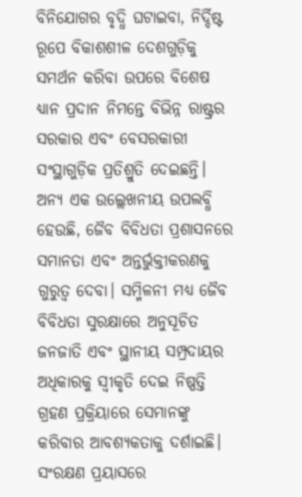ବିନିଯୋଗର ବୃଦ୍ଧି ଘଟାଇବା, ନିର୍ଦ୍ଦିଷ୍ଟ ରୂପେ ବିକାଶଶୀଳ ଦେଶଗୁଡ଼ିକୁ ସମର୍ଥନ କରିବା ଉପରେ ବିଶେଷ ଧ୍ୟାନ ପ୍ରଦାନ ନିମନ୍ତେ ବିଭିନ୍ନ ରାଷ୍ଟ୍ରର ସରକାର ଏବଂ ବେସରକାରୀ ସଂସ୍ଥାଗୁଡ଼ିକ ପ୍ରତିଶ୍ରୁତି ଦେଇଛନ୍ତି। ଅନ୍ୟ ଏକ ଉଲ୍ଲେଖନୀୟ ଉପଲବ୍ଧି ହେଉଛି, ଜୈବ ବିବିଧତା ପ୍ରଶାସନରେ ସମାନତା ଏବଂ ଅନ୍ତର୍ଭୁକ୍ତୀକରଣକୁ ଗୁରୁତ୍ୱ ଦେବା। ସମ୍ମିଳନୀ ମଧ୍ୟ ଜୈବ ବିବିଧତା ସୁରକ୍ଷାରେ ଅନୁସୂଚିତ ଜନଜାତି ଏବଂ ସ୍ଥାନୀୟ ସମ୍ପ୍ରଦାୟର ଅଧିକାରକୁ ସ୍ବୀକୃତି ଦେଇ ନିଷ୍ପତ୍ତି ଗ୍ରହଣ ପ୍ରକ୍ରିୟାରେ ସେମାନଙ୍କୁ କରିବାର ଆବଶ୍ୟକତାକୁ ଦର୍ଶାଇଛି। ସଂରକ୍ଷଣ ପ୍ରୟାସରେ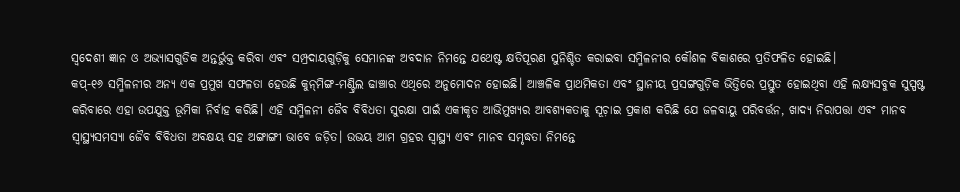ସ୍ବଦେଶୀ ଜ୍ଞାନ ଓ ଅଭ୍ୟାସଗୁଡିକ ଅନ୍ତର୍ଭୁକ୍ତ କରିବା ଏବଂ ସମ୍ପ୍ରଦାୟଗୁଡ଼ିକୁ ସେମାନଙ୍କ ଅବଦାନ ନିମନ୍ତେ ଯଥେଷ୍ଟ କ୍ଷତିପୂରଣ ସୁନିଶ୍ଚିତ କରାଇବା ସମ୍ମିଳନୀର କୌଶଳ ବିକାଶରେ ପ୍ରତିଫଳିତ ହୋଇଛି।
କପ୍‌-୧୬ ସମ୍ମିଳନୀର ଅନ୍ୟ ଏକ ପ୍ରମୁଖ ସଫଳତା ହେଉଛି କୁନ୍‌ମିଙ୍ଗ-ମଣ୍ଟ୍ରିଲ ଢାଞ୍ଚାର ଏଥିରେ ଅନୁମୋଦନ ହୋଇଛି। ଆଞ୍ଚଳିକ ପ୍ରାଥମିକତା ଏବଂ ସ୍ଥାନୀୟ ପ୍ରସଙ୍ଗଗୁଡ଼ିକ ଭିତ୍ତିରେ ପ୍ରସ୍ତୁତ ହୋଇଥିବା ଏହି ଲକ୍ଷ୍ୟସବୁକ ସୁସ୍ପଷ୍ଟ କରିବାରେ ଏହା ଉପଯୁକ୍ତ ଭୂମିକା ନିର୍ବାହ କରିଛି। ଏହି ସମ୍ମିଳନୀ ଜୈବ ବିବିଧତା ସୁରକ୍ଷା ପାଇଁ ଏକୀକୃତ ଆଭିମୁଖ୍ୟର ଆବଶ୍ୟକତାକୁ ସୂଚ଼ାଇ ପ୍ରକାଶ କରିଛି ଯେ ଜଳବାୟୁ ପରିବର୍ତ୍ତନ, ଖାଦ୍ୟ ନିରାପତ୍ତା ଏବଂ ମାନବ ସ୍ବାସ୍ଥ୍ୟସମସ୍ୟା ଜୈବ ବିବିଧତା ଅବକ୍ଷୟ ସହ ଅଙ୍ଗାଙ୍ଗୀ ଭାବେ ଜଡ଼ିତ। ଉଭୟ ଆମ ଗ୍ରହର ସ୍ବାସ୍ଥ୍ୟ ଏବଂ ମାନବ ସମୃଦ୍ଧତା ନିମନ୍ତେ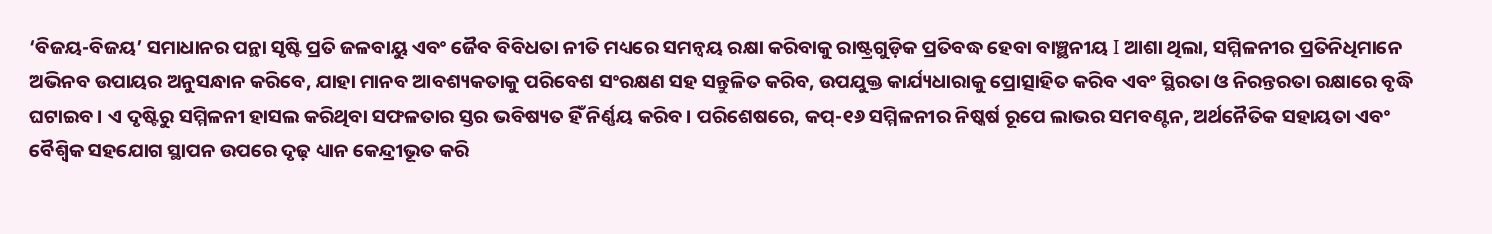‘ବିଜୟ-ବିଜୟ’ ସମାଧାନର ପନ୍ଥା ସୃଷ୍ଟି ପ୍ରତି ଜଳବାୟୁ ଏବଂ ଜୈବ ବିବିଧତା ନୀତି ମଧ୍ୟରେ ସମନ୍ବୟ ରକ୍ଷା କରିବାକୁ ରାଷ୍ଟ୍ରଗୁଡ଼ିକ ପ୍ରତିବଦ୍ଧ ହେବା ବାଞ୍ଛନୀୟ I ଆଶା ଥିଲା, ସମ୍ମିଳନୀର ପ୍ରତିନିଧିମାନେ ଅଭିନବ ଉପାୟର ଅନୁସନ୍ଧାନ କରିବେ, ଯାହା ମାନବ ଆବଶ୍ୟକତାକୁ ପରିବେଶ ସଂରକ୍ଷଣ ସହ ସନ୍ତୁଳିତ କରିବ, ଉପଯୁକ୍ତ କାର୍ଯ୍ୟଧାରାକୁ ପ୍ରୋତ୍ସାହିତ କରିବ ଏବଂ ସ୍ଥିରତା ଓ ନିରନ୍ତରତା ରକ୍ଷାରେ ବୃଦ୍ଧି ଘଟାଇବ। ଏ ଦୃଷ୍ଟିରୁ ସମ୍ମିଳନୀ ହାସଲ କରିଥିବା ସଫଳତାର ସ୍ତର ଭବିଷ୍ୟତ ହିଁ ନିର୍ଣ୍ଣୟ କରିବ। ପରିଶେଷରେ, କପ୍‌-୧୬ ସମ୍ମିଳନୀର ନିଷ୍କର୍ଷ ରୂପେ ଲାଭର ସମବଣ୍ଟନ, ଅର୍ଥନୈତିକ ସହାୟତା ଏବଂ ବୈଶ୍ୱିକ ସହଯୋଗ ସ୍ଥାପନ ଉପରେ ଦୃଢ଼ ଧ୍ୟାନ କେନ୍ଦ୍ରୀଭୂତ କରି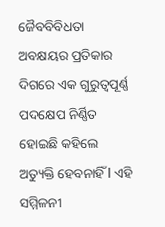ଜୈବବିବିଧତା ଅବକ୍ଷୟର ପ୍ରତିକାର ଦିଗରେ ଏକ ଗୁରୁତ୍ୱପୂର୍ଣ୍ଣ ପଦକ୍ଷେପ ନିର୍ଣ୍ଣିତ ହୋଇଛି କହିଲେ ଅତ୍ୟୁକ୍ତି ହେବନାହିଁ I ଏହି ସମ୍ମିଳନୀ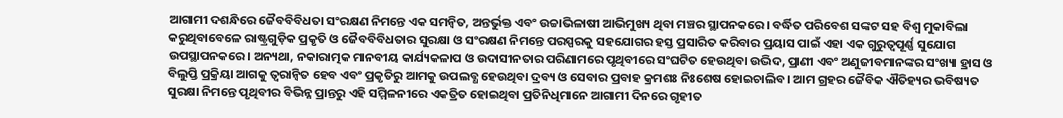ଆଗାମୀ ଦଶନ୍ଧିରେ ଜୈବବିବିଧତା ସଂରକ୍ଷଣ ନିମନ୍ତେ ଏକ ସମନ୍ବିତ, ଅନ୍ତର୍ଭୁକ୍ତ ଏବଂ ଉଚ୍ଚାଭିଳାଷୀ ଆଭିମୁଖ୍ୟ ଥିବା ମଞ୍ଚର ସ୍ଥାପନକରେ। ବର୍ଦ୍ଧିତ ପରିବେଶ ସଙ୍କଟ ସହ ବିଶ୍ୱ ମୁକାବିଲା କରୁଥିବାବେଳେ ରାଷ୍ଟ୍ରଗୁଡ଼ିକ ପ୍ରକୃତି ଓ ଜୈବବିବିଧତାର ସୁରକ୍ଷା ଓ ସଂରକ୍ଷଣ ନିମନ୍ତେ ପରସ୍ପରକୁ ସହଯୋଗର ହସ୍ତ ପ୍ରସାରିତ କରିବାର ପ୍ରୟାସ ପାଇଁ ଏହା ଏକ ଗୁରୁତ୍ୱପୂର୍ଣ୍ଣ ସୁଯୋଗ ଉପସ୍ଥାପନକରେ। ଅନ୍ୟଥା, ନକାରାତ୍ମକ ମାନବୀୟ କାର୍ଯ୍ୟକଳାପ ଓ ଉଦାସୀନତାର ପରିଣାମରେ ପୃଥିବୀରେ ସଂଘଟିତ ହେଉଥିବା ଉଦ୍ଭିଦ, ପ୍ରାଣୀ ଏବଂ ଅଣୁଜୀବମାନଙ୍କର ସଂଖ୍ୟା ହ୍ରାସ ଓ ବିଲୁପ୍ତି ପ୍ରକ୍ରିୟା ଆଗକୁ ତ୍ୱରାନ୍ବିତ ହେବ ଏବଂ ପ୍ରକୃତିରୁ ଆମକୁ ଉପଲବ୍ଧ ହେଉଥିବା ଦ୍ରବ୍ୟ ଓ ସେବାର ପ୍ରବାହ କ୍ରମଶଃ ନିଃଶେଷ ହୋଇଚାଲିବ। ଆମ ଗ୍ରହର ଜୈବିକ ଐତିହ୍ୟର ଭବିଷ୍ୟତ ସୁରକ୍ଷା ନିମନ୍ତେ ପୃଥିବୀର ବିଭିନ୍ନ ପ୍ରାନ୍ତରୁ ଏହି ସମ୍ମିଳନୀରେ ଏକତ୍ରିତ ହୋଇଥିବା ପ୍ରତିନିଧିମାନେ ଆଗାମୀ ଦିନରେ ଗୃହୀତ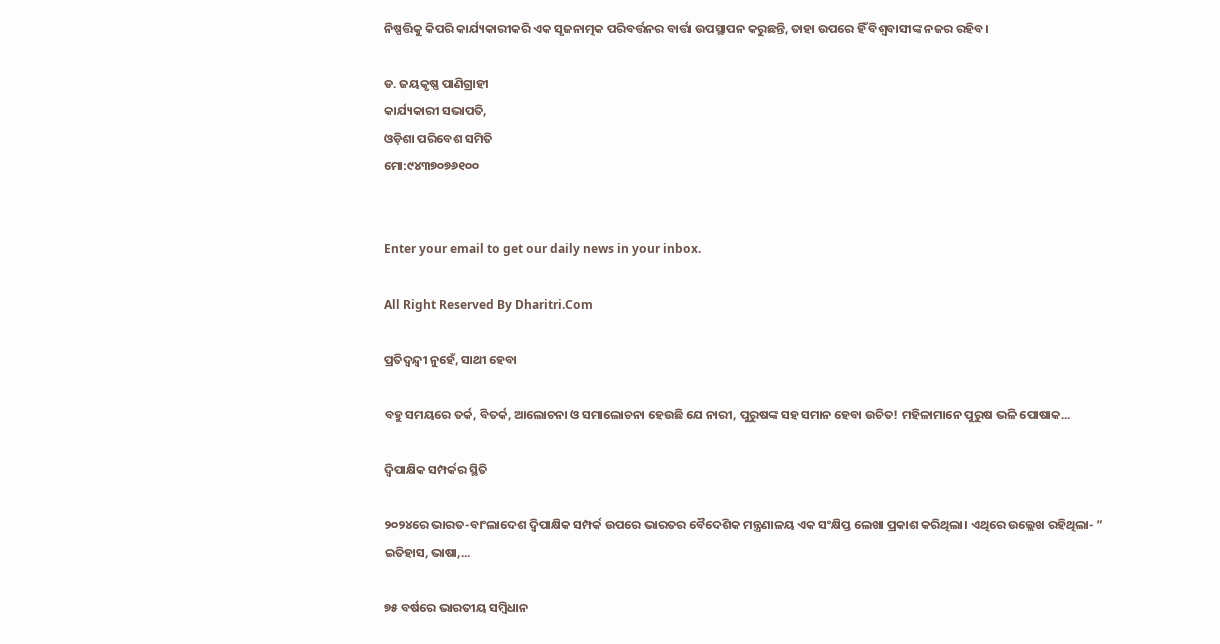ନିଷ୍ପତ୍ତିକୁ କିପରି କାର୍ଯ୍ୟକାରୀକରି ଏକ ସୃଜନାତ୍ମକ ପରିବର୍ତ୍ତନର ବାର୍ତ୍ତା ଉପସ୍ଥାପନ କରୁଛନ୍ତି, ତାହା ଉପରେ ହିଁ ବିଶ୍ୱବାସୀଙ୍କ ନଜର ରହିବ।

ଡ. ଜୟକୃଷ୍ଣ ପାଣିଗ୍ରାହୀ
କାର୍ଯ୍ୟକାରୀ ସଭାପତି,
ଓଡ଼ିଶା ପରିବେଶ ସମିତି
ମୋ:୯୪୩୭୦୭୬୧୦୦


Enter your email to get our daily news in your inbox.

All Right Reserved By Dharitri.Com

ପ୍ରତିଦ୍ବନ୍ଦ୍ୱୀ ନୁହେଁ, ସାଥୀ ହେବା

ବହୁ ସମୟରେ ତର୍କ, ବିତର୍କ, ଆଲୋଚନା ଓ ସମାଲୋଚନା ହେଉଛି ଯେ ନାରୀ, ପୁରୁଷଙ୍କ ସହ ସମାନ ହେବା ଉଚିତ! ମହିଳାମାନେ ପୁରୁଷ ଭଳି ପୋଷାକ...

ଦ୍ୱିପାକ୍ଷିକ ସମ୍ପର୍କର ସ୍ଥିତି

୨୦୨୪ରେ ଭାରତ-ବାଂଲାଦେଶ ଦ୍ୱିପାକ୍ଷିକ ସମ୍ପର୍କ ଉପରେ ଭାରତର ବୈଦେଶିକ ମନ୍ତ୍ରଣାଳୟ ଏକ ସଂକ୍ଷିପ୍ତ ଲେଖା ପ୍ରକାଶ କରିଥିଲା। ଏଥିରେ ଉଲ୍ଲେଖ ରହିଥିଲା- ” ଇତିହାସ, ଭାଷା,...

୭୫ ବର୍ଷରେ ଭାରତୀୟ ସମ୍ବିଧାନ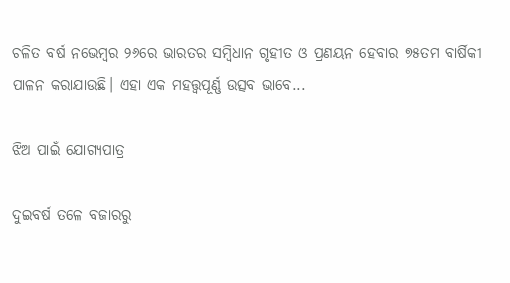ଚଳିତ ବର୍ଷ ନଭେମ୍ବର ୨୬ରେ ଭାରତର ସମ୍ବିଧାନ ଗୃହୀତ ଓ ପ୍ରଣୟନ ହେବାର ୭୫ତମ ବାର୍ଷିକୀ ପାଳନ କରାଯାଉଛି। ଏହା ଏକ ମହତ୍ତ୍ୱପୂର୍ଣ୍ଣ ଉତ୍ସବ ଭାବେ...

ଝିଅ ପାଇଁ ଯୋଗ୍ୟପାତ୍ର

ଦୁଇବର୍ଷ ତଳେ ବଜାରରୁ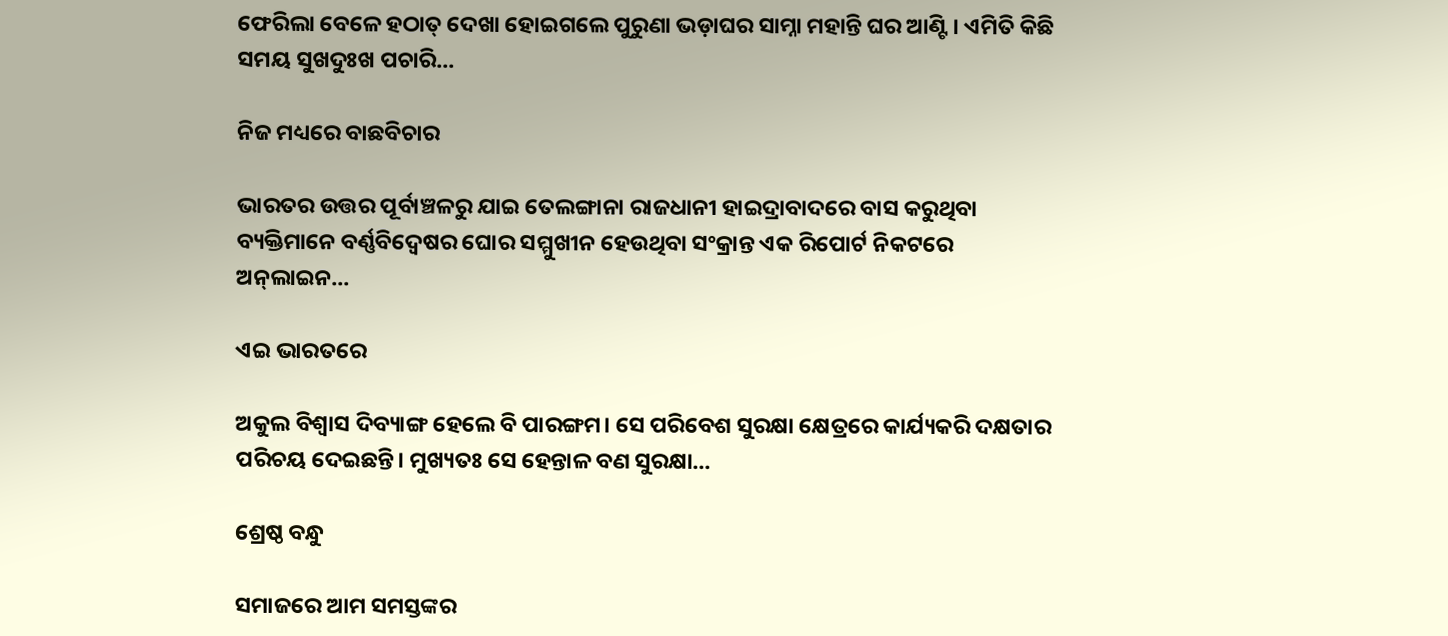ଫେରିଲା ବେଳେ ହଠାତ୍‌ ଦେଖା ହୋଇଗଲେ ପୁରୁଣା ଭଡ଼ାଘର ସାମ୍ନା ମହାନ୍ତି ଘର ଆଣ୍ଟି। ଏମିତି କିଛି ସମୟ ସୁଖଦୁଃଖ ପଚାରି...

ନିଜ ମଧ୍ୟରେ ବାଛବିଚାର

ଭାରତର ଉତ୍ତର ପୂର୍ବାଞ୍ଚଳରୁ ଯାଇ ତେଲଙ୍ଗାନା ରାଜଧାନୀ ହାଇଦ୍ରାବାଦରେ ବାସ କରୁଥିବା ବ୍ୟକ୍ତିମାନେ ବର୍ଣ୍ଣବିଦ୍ୱେଷର ଘୋର ସମ୍ମୁଖୀନ ହେଉଥିବା ସଂକ୍ରାନ୍ତ ଏକ ରିପୋର୍ଟ ନିକଟରେ ଅନ୍‌ଲାଇନ...

ଏଇ ଭାରତରେ

ଅକୁଲ ବିଶ୍ୱାସ ଦିବ୍ୟାଙ୍ଗ ହେଲେ ବି ପାରଙ୍ଗମ। ସେ ପରିବେଶ ସୁରକ୍ଷା କ୍ଷେତ୍ରରେ କାର୍ଯ୍ୟକରି ଦକ୍ଷତାର ପରିଚୟ ଦେଇଛନ୍ତି। ମୁଖ୍ୟତଃ ସେ ହେନ୍ତାଳ ବଣ ସୁରକ୍ଷା...

ଶ୍ରେଷ୍ଠ ବନ୍ଧୁ

ସମାଜରେ ଆମ ସମସ୍ତଙ୍କର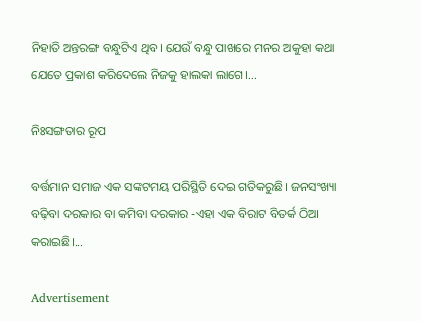ନିହାତି ଅନ୍ତରଙ୍ଗ ବନ୍ଧୁଟିଏ ଥିବ। ଯେଉଁ ବନ୍ଧୁ ପାଖରେ ମନର ଅକୁହା କଥା ଯେତେ ପ୍ରକାଶ କରିଦେଲେ ନିଜକୁ ହାଲକା ଲାଗେ।...

ନିଃସଙ୍ଗତାର ରୂପ

ବର୍ତ୍ତମାନ ସମାଜ ଏକ ସଙ୍କଟମୟ ପରିସ୍ଥିତି ଦେଇ ଗତିକରୁଛି। ଜନସଂଖ୍ୟା ବଢ଼ିବା ଦରକାର ବା କମିବା ଦରକାର -ଏହା ଏକ ବିରାଟ ବିତର୍କ ଠିଆ କରାଇଛି।...

Advertisement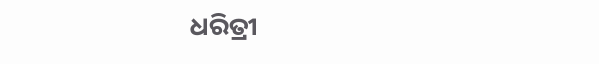ଧରିତ୍ରୀ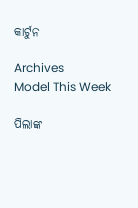କାର୍ଟୁନ

Archives
Model This Week

ପିଲାଙ୍କ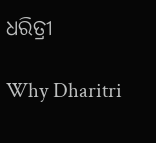ଧରିତ୍ରୀ

Why Dharitri